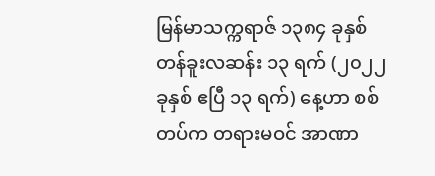မြန်မာသက္ကရာဇ် ၁၃၈၄ ခုနှစ် တန်ခူးလဆန်း ၁၃ ရက် (၂၀၂၂ ခုနှစ် ဧပြီ ၁၃ ရက်) နေ့ဟာ စစ်တပ်က တရားမဝင် အာဏာ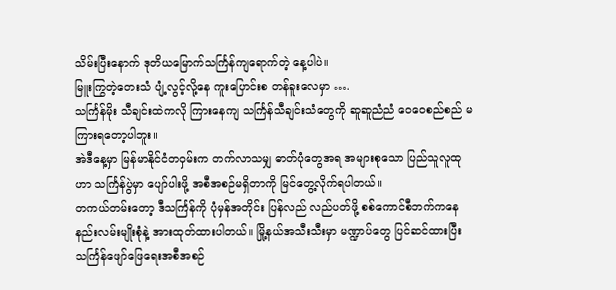သိမ်းပြီးနောက် ဒုတိယမြောက်သင်္ကြန်ကျရောက်တဲ့ နေ့ပါပဲ။
မြူးကြွတဲ့တေးသံ ပျံ့လွင့်လို့နေ ကူးပြောင်းစ တန်ခူးလေမှာ ….
သင်္ကြန်မိုး သီချင်းထဲကလို ကြားနေကျ သင်္ကြန်သီချင်းသံတွေကို ဆူဆူညံညံ ဝေဝေစည်စည် မကြားရတော့ပါဘူး။
အဲဒီနေ့မှာ မြန်မာနိုင်ငံတဝှမ်းက တက်လာသမျှ ဓာတ်ပုံတွေအရ အများစုသော ပြည်သူလူထုဟာ သင်္ကြန်ပွဲမှာ ပျော်ပါးဖို့ အစီအစဉ်မရှိတာကို မြင်တွေ့လိုက်ရပါတယ်။
တကယ်တမ်းတော့ ဒီသင်္ကြန်ကို ပုံမှန်အတိုင်း ပြန်လည် လည်ပတ်ဖို့ စစ်ကောင်စီဘက်ကနေ နည်းလမ်းမျိုးစုံနဲ့ အားထုတ်ထားပါတယ်။ မြို့နယ်အသီးသီးမှာ မဏ္ဍာပ်တွေ ပြင်ဆင်ထားပြီး သင်္ကြန်ဖျော်ဖြေရေးအစီအစဉ်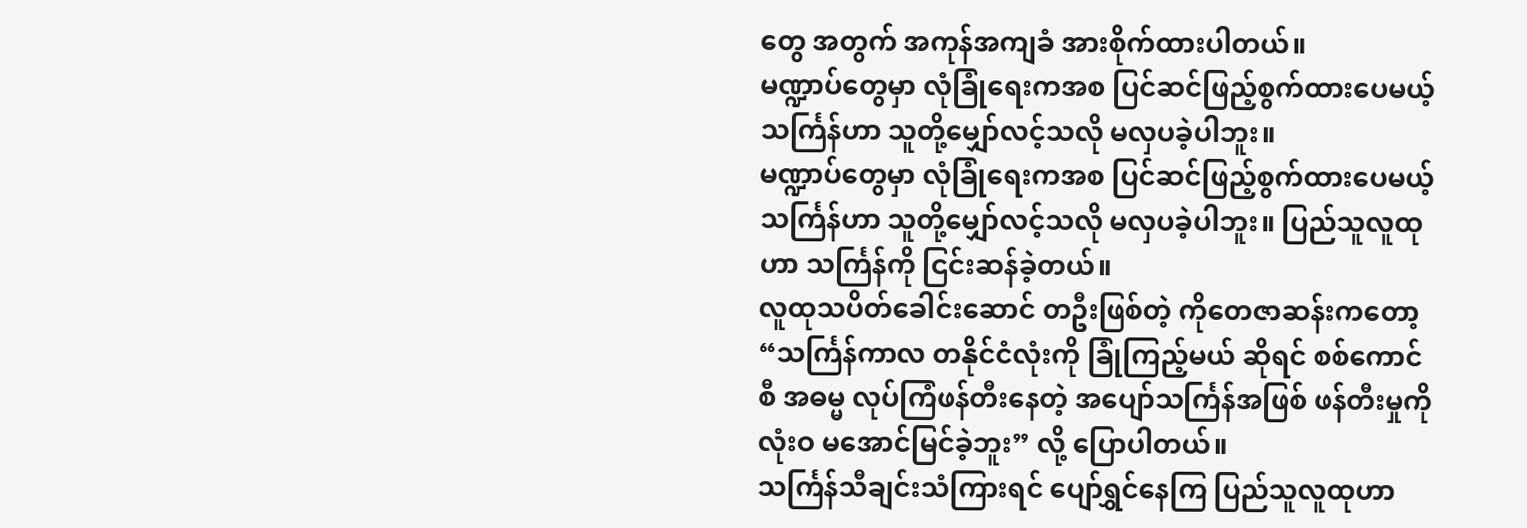တွေ အတွက် အကုန်အကျခံ အားစိုက်ထားပါတယ်။
မဏ္ဍာပ်တွေမှာ လုံခြုံရေးကအစ ပြင်ဆင်ဖြည့်စွက်ထားပေမယ့် သင်္ကြန်ဟာ သူတို့မျှော်လင့်သလို မလှပခဲ့ပါဘူး။
မဏ္ဍာပ်တွေမှာ လုံခြုံရေးကအစ ပြင်ဆင်ဖြည့်စွက်ထားပေမယ့် သင်္ကြန်ဟာ သူတို့မျှော်လင့်သလို မလှပခဲ့ပါဘူး။ ပြည်သူလူထုဟာ သင်္ကြန်ကို ငြင်းဆန်ခဲ့တယ်။
လူထုသပိတ်ခေါင်းဆောင် တဦးဖြစ်တဲ့ ကိုတေဇာဆန်းကတော့ “သင်္ကြန်ကာလ တနိုင်ငံလုံးကို ခြုံကြည့်မယ် ဆိုရင် စစ်ကောင်စီ အဓမ္မ လုပ်ကြံဖန်တီးနေတဲ့ အပျော်သင်္ကြန်အဖြစ် ဖန်တီးမှုကို လုံးဝ မအောင်မြင်ခဲ့ဘူး” လို့ ပြောပါတယ်။
သင်္ကြန်သီချင်းသံကြားရင် ပျော်ရွှင်နေကြ ပြည်သူလူထုဟာ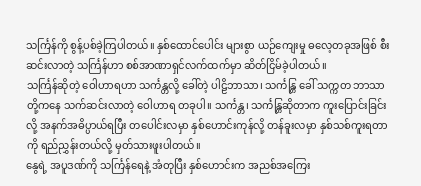သင်္ကြန်ကို စွန့်ပစ်ခဲ့ကြပါတယ်။ နှစ်ထောင်ပေါင်း များစွာ ယဉ်ကျေးမှု ဓလေ့တခုအဖြစ် စီးဆင်းလာတဲ့ သင်္ကြန်ဟာ စစ်အာဏာရှင်လက်ထက်မှာ ဆိတ်ငြိမ်ခဲ့ပါတယ်။
သင်္ကြန်ဆိုတဲ့ ဝေါဟာရဟာ သင်္ကန္တလို့ ခေါ်တဲ့ ပါဠိဘာသာ၊ သင်္ကန္တြ ခေါ် သက္ကတ ဘာသာတို့ကနေ သက်ဆင်းလာတဲ့ ဝေါဟာရ တခုပါ။ သင်္ကန္တ၊ သင်္ကန္တြဆိုတာက ကူးပြောင်းခြင်းလို့ အနက်အဓိပ္ပာယ်ရပြီး တပေါင်းလမှာ နှစ်ဟောင်းကုန်လို့ တန်ခူးလမှာ နှစ်သစ်ကူးရတာကို ရည်ညွှန်းတယ်လို့ မှတ်သားဖူးပါတယ်။
နွေရဲ့ အပူဒဏ်ကို သင်္ကြန်ရေနဲ့ အံတုပြီး နှစ်ဟောင်းက အညစ်အကြေး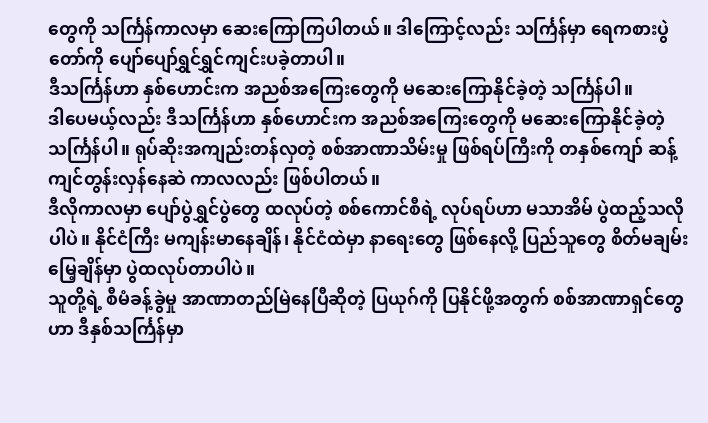တွေကို သင်္ကြန်ကာလမှာ ဆေးကြောကြပါတယ်။ ဒါကြောင့်လည်း သင်္ကြန်မှာ ရေကစားပွဲတော်ကို ပျော်ပျော်ရွှင်ရွှင်ကျင်းပခဲ့တာပါ။
ဒီသင်္ကြန်ဟာ နှစ်ဟောင်းက အညစ်အကြေးတွေကို မဆေးကြောနိုင်ခဲ့တဲ့ သင်္ကြန်ပါ။
ဒါပေမယ့်လည်း ဒီသင်္ကြန်ဟာ နှစ်ဟောင်းက အညစ်အကြေးတွေကို မဆေးကြောနိုင်ခဲ့တဲ့ သင်္ကြန်ပါ။ ရုပ်ဆိုးအကျည်းတန်လှတဲ့ စစ်အာဏာသိမ်းမှု ဖြစ်ရပ်ကြီးကို တနှစ်ကျော် ဆန့်ကျင်တွန်းလှန်နေဆဲ ကာလလည်း ဖြစ်ပါတယ်။
ဒီလိုကာလမှာ ပျော်ပွဲရွှင်ပွဲတွေ ထလုပ်တဲ့ စစ်ကောင်စီရဲ့ လုပ်ရပ်ဟာ မသာအိမ် ပွဲထည့်သလိုပါပဲ။ နိုင်ငံကြီး မကျန်းမာနေချိန်၊ နိုင်ငံထဲမှာ နာရေးတွေ ဖြစ်နေလို့ ပြည်သူတွေ စိတ်မချမ်းမြေ့ချိန်မှာ ပွဲထလုပ်တာပါပဲ။
သူတို့ရဲ့ စီမံခန့်ခွဲမှု အာဏာတည်မြဲနေပြီဆိုတဲ့ ပြယုဂ်ကို ပြနိုင်ဖို့အတွက် စစ်အာဏာရှင်တွေဟာ ဒီနှစ်သင်္ကြန်မှာ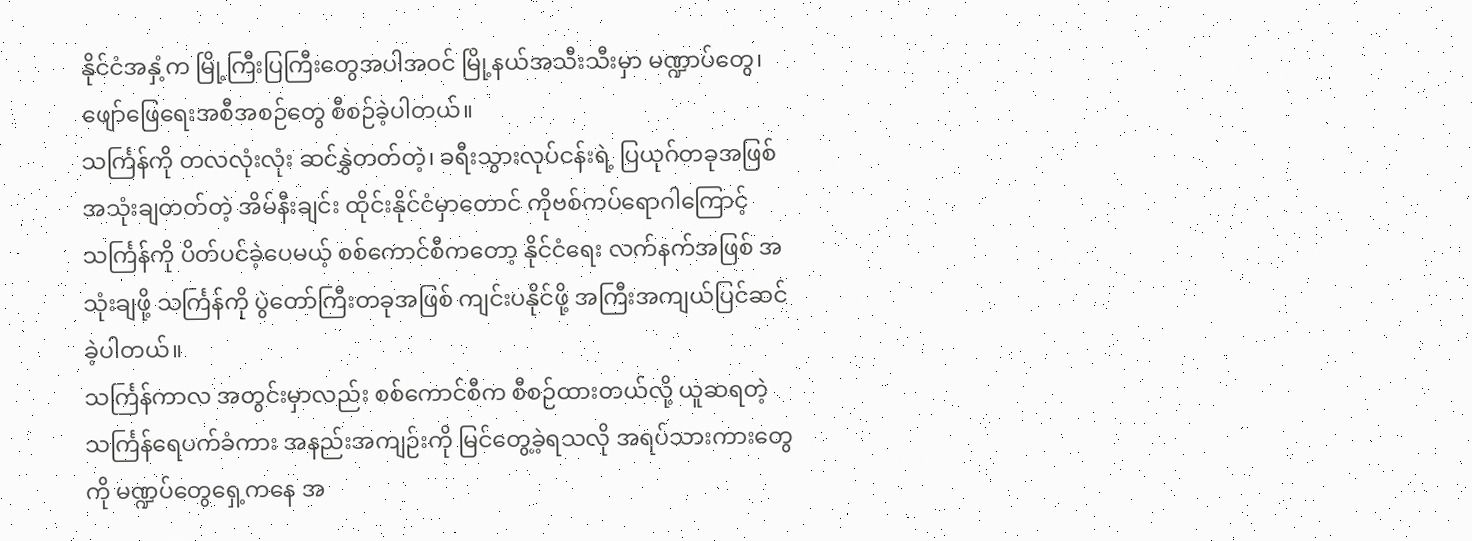နိုင်ငံအနှံ့က မြို့ကြီးပြကြီးတွေအပါအဝင် မြို့နယ်အသီးသီးမှာ မဏ္ဍာပ်တွေ၊ ဖျော်ဖြေရေးအစီအစဉ်တွေ စီစဉ်ခဲ့ပါတယ်။
သင်္ကြန်ကို တလလုံးလုံး ဆင်နွှဲတတ်တဲ့၊ ခရီးသွားလုပ်ငန်းရဲ့ ပြယုဂ်တခုအဖြစ် အသုံးချတတ်တဲ့ အိမ်နီးချင်း ထိုင်းနိုင်ငံမှာတောင် ကိုဗစ်ကပ်ရောဂါကြောင့် သင်္ကြန်ကို ပိတ်ပင်ခဲ့ပေမယ့် စစ်ကောင်စီကတော့ နိုင်ငံရေး လက်နက်အဖြစ် အသုံးချဖို့ သင်္ကြန်ကို ပွဲတော်ကြီးတခုအဖြစ် ကျင်းပနိုင်ဖို့ အကြီးအကျယ်ပြင်ဆင်ခဲ့ပါတယ်။
သင်္ကြန်ကာလ အတွင်းမှာလည်း စစ်ကောင်စီက စီစဉ်ထားတယ်လို့ ယူဆရတဲ့ သင်္ကြန်ရေပက်ခံကား အနည်းအကျဉ်းကို မြင်တွေ့ခဲ့ရသလို အရပ်သားကားတွေကို မဏ္ဍပ်တွေရှေ့ကနေ အ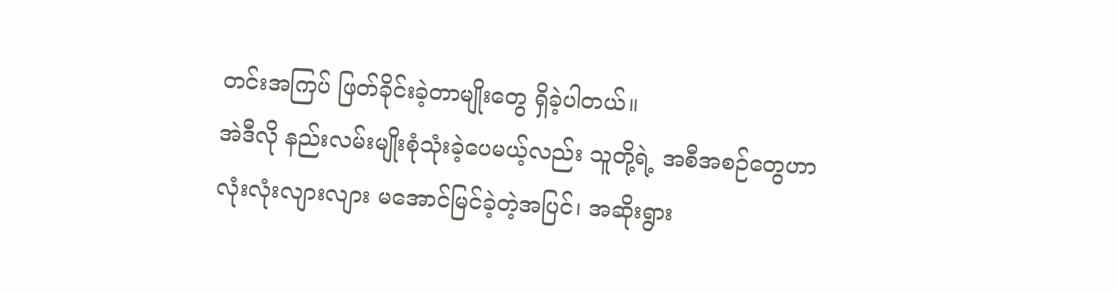တင်းအကြပ် ဖြတ်ခိုင်းခဲ့တာမျိုးတွေ ရှိခဲ့ပါတယ်။
အဲဒီလို နည်းလမ်းမျိုးစုံသုံးခဲ့ပေမယ့်လည်း သူတို့ရဲ့ အစီအစဉ်တွေဟာ လုံးလုံးလျားလျား မအောင်မြင်ခဲ့တဲ့အပြင်၊ အဆိုးရွား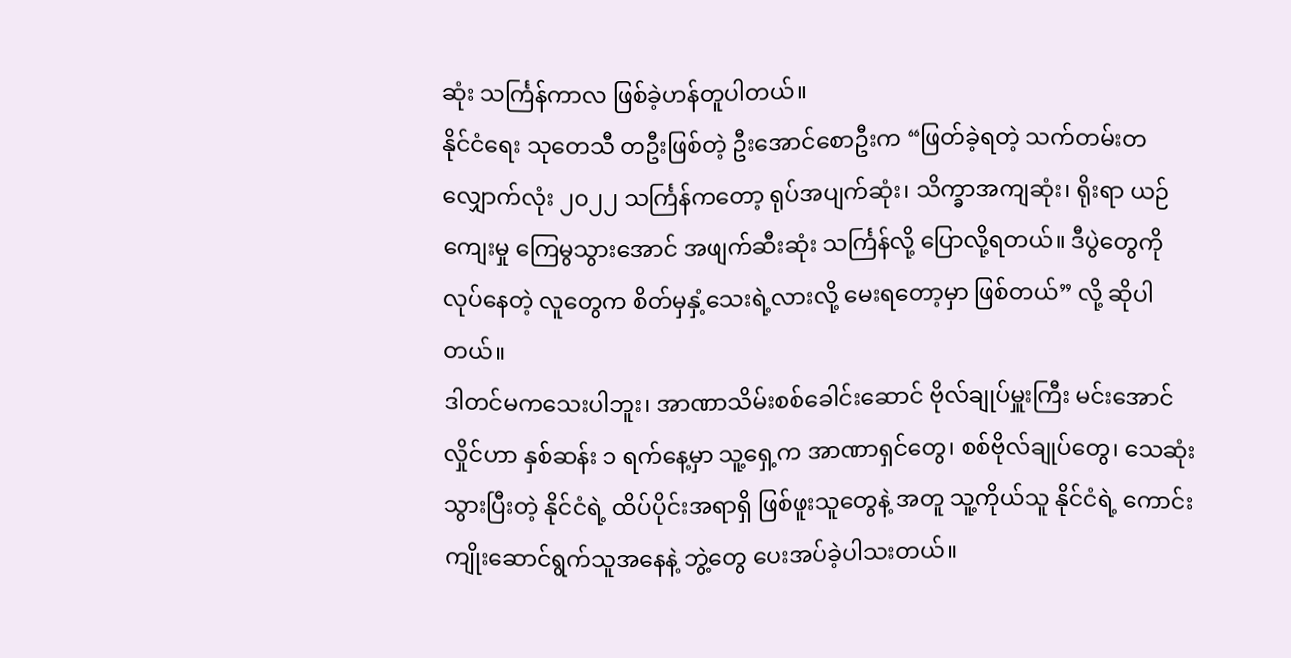ဆုံး သင်္ကြန်ကာလ ဖြစ်ခဲ့ဟန်တူပါတယ်။
နိုင်ငံရေး သုတေသီ တဦးဖြစ်တဲ့ ဦးအောင်စောဦးက “ဖြတ်ခဲ့ရတဲ့ သက်တမ်းတလျှောက်လုံး ၂၀၂၂ သင်္ကြန်ကတော့ ရုပ်အပျက်ဆုံး၊ သိက္ခာအကျဆုံး၊ ရိုးရာ ယဉ်ကျေးမှု ကြေမွသွားအောင် အဖျက်ဆီးဆုံး သင်္ကြန်လို့ ပြောလို့ရတယ်။ ဒီပွဲတွေကို လုပ်နေတဲ့ လူတွေက စိတ်မှနှံ့သေးရဲ့လားလို့ မေးရတော့မှာ ဖြစ်တယ်” လို့ ဆိုပါတယ်။
ဒါတင်မကသေးပါဘူး၊ အာဏာသိမ်းစစ်ခေါင်းဆောင် ဗိုလ်ချုပ်မှူးကြီး မင်းအောင်လှိုင်ဟာ နှစ်ဆန်း ၁ ရက်နေ့မှာ သူ့ရှေ့က အာဏာရှင်တွေ၊ စစ်ဗိုလ်ချုပ်တွေ၊ သေဆုံးသွားပြီးတဲ့ နိုင်ငံရဲ့ ထိပ်ပိုင်းအရာရှိ ဖြစ်ဖူးသူတွေနဲ့ အတူ သူ့ကိုယ်သူ နိုင်ငံရဲ့ ကောင်းကျိုးဆောင်ရွက်သူအနေနဲ့ ဘွဲ့တွေ ပေးအပ်ခဲ့ပါသးတယ်။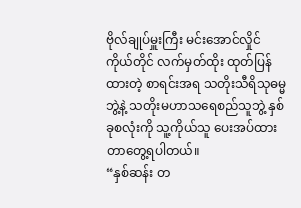ဗိုလ်ချုပ်မှူးကြီး မင်းအောင်လှိုင် ကိုယ်တိုင် လက်မှတ်ထိုး ထုတ်ပြန်ထားတဲ့ စာရင်းအရ သတိုးသီရိသုဓမ္မဘွဲ့နဲ့ သတိုးမဟာသရေစည်သူဘွဲ့ နှစ်ခုစလုံးကို သူ့ကိုယ်သူ ပေးအပ်ထားတာတွေ့ရပါတယ်။
“နှစ်ဆန်း တ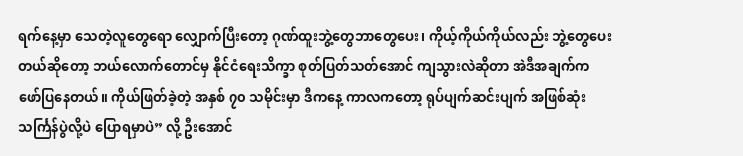ရက်နေ့မှာ သေတဲ့လူတွေရော လျှောက်ပြီးတော့ ဂုဏ်ထူးဘွဲ့တွေဘာတွေပေး၊ ကိုယ့်ကိုယ်ကိုယ်လည်း ဘွဲ့တွေပေးတယ်ဆိုတော့ ဘယ်လောက်တောင်မှ နိုင်ငံရေးသိက္ခာ စုတ်ပြတ်သတ်အောင် ကျသွားလဲဆိုတာ အဲဒီအချက်က ဖော်ပြနေတယ်။ ကိုယ်ဖြတ်ခဲ့တဲ့ အနှစ် ၇၀ သမိုင်းမှာ ဒီကနေ့ ကာလကတော့ ရုပ်ပျက်ဆင်းပျက် အဖြစ်ဆုံး သင်္ကြန်ပွဲလို့ပဲ ပြောရမှာပဲ” လို့ ဦးအောင်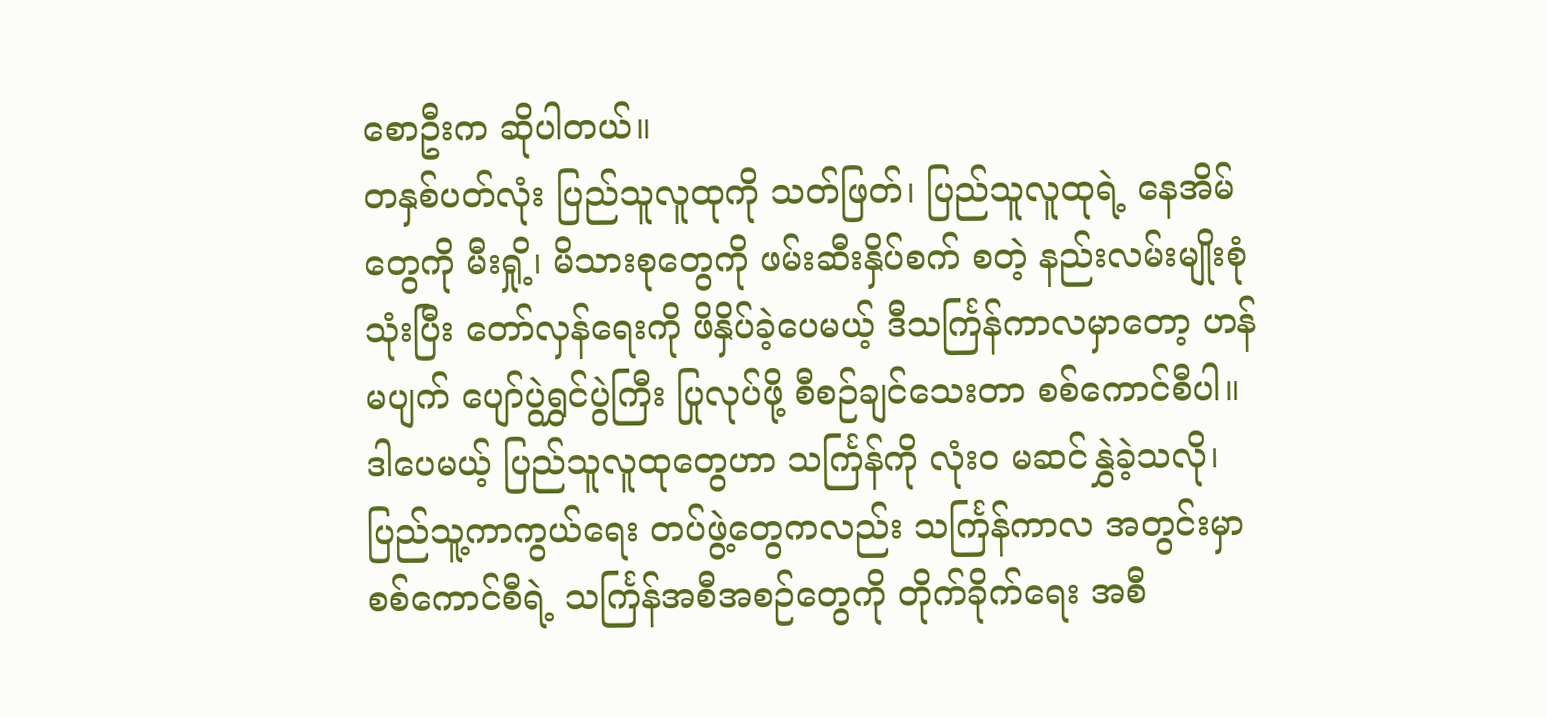စောဦးက ဆိုပါတယ်။
တနှစ်ပတ်လုံး ပြည်သူလူထုကို သတ်ဖြတ်၊ ပြည်သူလူထုရဲ့ နေအိမ်တွေကို မီးရှို့၊ မိသားစုတွေကို ဖမ်းဆီးနှိပ်စက် စတဲ့ နည်းလမ်းမျိုးစုံသုံးပြီး တော်လှန်ရေးကို ဖိနှိပ်ခဲ့ပေမယ့် ဒီသင်္ကြန်ကာလမှာတော့ ဟန်မပျက် ပျော်ပွဲရွှင်ပွဲကြီး ပြုလုပ်ဖို့ စီစဉ်ချင်သေးတာ စစ်ကောင်စီပါ။
ဒါပေမယ့် ပြည်သူလူထုတွေဟာ သင်္ကြန်ကို လုံးဝ မဆင်နွှဲခဲ့သလို၊ ပြည်သူ့ကာကွယ်ရေး တပ်ဖွဲ့တွေကလည်း သင်္ကြန်ကာလ အတွင်းမှာ စစ်ကောင်စီရဲ့ သင်္ကြန်အစီအစဉ်တွေကို တိုက်ခိုက်ရေး အစီ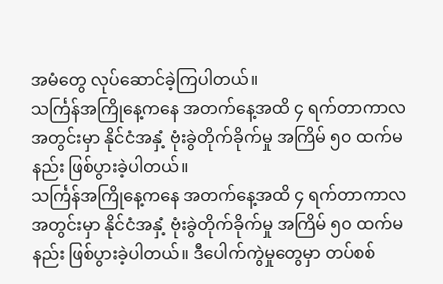အမံတွေ လုပ်ဆောင်ခဲ့ကြပါတယ်။
သင်္ကြန်အကြိုနေ့ကနေ အတက်နေ့အထိ ၄ ရက်တာကာလအတွင်းမှာ နိုင်ငံအနှံ့ ဗုံးခွဲတိုက်ခိုက်မှု အကြိမ် ၅၀ ထက်မနည်း ဖြစ်ပွားခဲ့ပါတယ်။
သင်္ကြန်အကြိုနေ့ကနေ အတက်နေ့အထိ ၄ ရက်တာကာလအတွင်းမှာ နိုင်ငံအနှံ့ ဗုံးခွဲတိုက်ခိုက်မှု အကြိမ် ၅၀ ထက်မနည်း ဖြစ်ပွားခဲ့ပါတယ်။ ဒီပေါက်ကွဲမှုတွေမှာ တပ်စစ်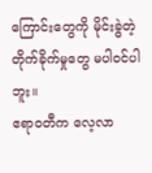ကြောင်းတွေကို မိုင်းခွဲတဲ့ တိုက်ခိုက်မှုတွေ မပါဝင်ပါဘူး။
ဧရာဝတီက လေ့လာ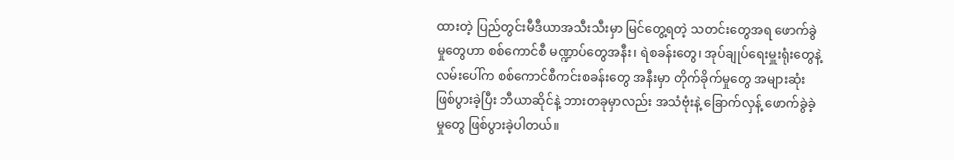ထားတဲ့ ပြည်တွင်းမီဒီယာအသီးသီးမှာ မြင်တွေ့ရတဲ့ သတင်းတွေအရ ဖောက်ခွဲမှုတွေဟာ စစ်ကောင်စီ မဏ္ဍာပ်တွေအနီး၊ ရဲစခန်းတွေ၊ အုပ်ချုပ်ရေးမှူးရုံးတွေနဲ့ လမ်းပေါ်က စစ်ကောင်စီကင်းစခန်းတွေ အနီးမှာ တိုက်ခိုက်မှုတွေ အများဆုံး ဖြစ်ပွားခဲ့ပြီး ဘီယာဆိုင်နဲ့ ဘားတခုမှာလည်း အသံဗုံးနဲ့ ခြောက်လှန့် ဖောက်ခွဲခဲ့မှုတွေ ဖြစ်ပွားခဲ့ပါတယ်။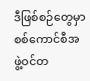ဒီဖြစ်စဉ်တွေမှာ စစ်ကောင်စီအဖွဲ့ဝင်တ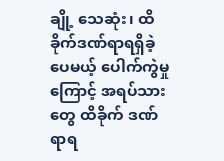ချို့ သေဆုံး၊ ထိခိုက်ဒဏ်ရာရရှိခဲ့ပေမယ့် ပေါက်ကွဲမှုကြောင့် အရပ်သား တွေ ထိခိုက် ဒဏ်ရာရ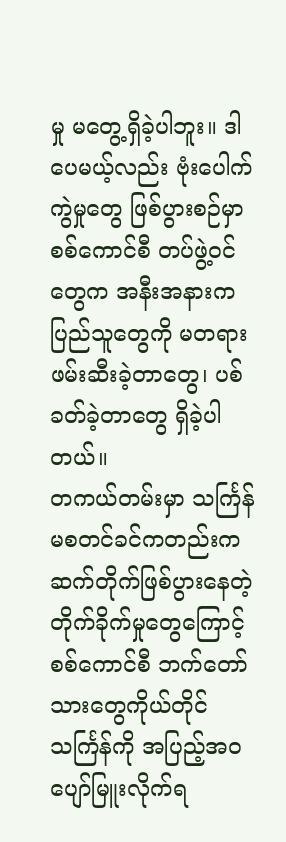မှု မတွေ့ရှိခဲ့ပါဘူး။ ဒါပေမယ့်လည်း ဗုံးပေါက်ကွဲမှုတွေ ဖြစ်ပွားစဉ်မှာ စစ်ကောင်စီ တပ်ဖွဲ့ဝင်တွေက အနီးအနားက ပြည်သူတွေကို မတရားဖမ်းဆီးခဲ့တာတွေ၊ ပစ်ခတ်ခဲ့တာတွေ ရှိခဲ့ပါတယ်။
တကယ်တမ်းမှာ သင်္ကြန်မစတင်ခင်ကတည်းက ဆက်တိုက်ဖြစ်ပွားနေတဲ့ တိုက်ခိုက်မှုတွေကြောင့် စစ်ကောင်စီ ဘက်တော်သားတွေကိုယ်တိုင် သင်္ကြန်ကို အပြည့်အဝ ပျော်မြူးလိုက်ရ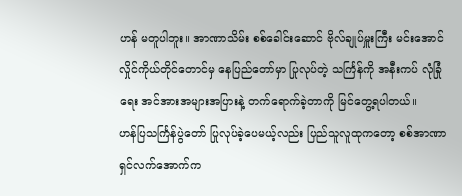ဟန် မတူပါဘူး။ အာဏာသိမ်း စစ်ခေါင်းဆောင် ဗိုလ်ချုပ်မှူးကြီး မင်းအောင်လှိုင်ကိုယ်တိုင်တောင်မှ နေပြည်တော်မှာ ပြုလုပ်တဲ့ သင်္ကြန်ကို အနီးကပ် လုံခြုံရေး အင်အားအများအပြားနဲ့ တက်ရောက်ခဲ့တာကို မြင်တွေ့ရပါတယ်။
ဟန်ပြသင်္ကြန်ပွဲတော် ပြုလုပ်ခဲ့ပေမယ့်လည်း ပြည်သူလူထုကတော့ စစ်အာဏာရှင်လက်အောက်က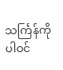သင်္ကြန်ကို ပါဝင်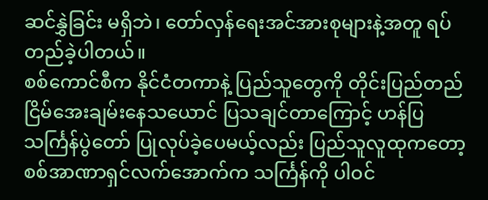ဆင်နွှဲခြင်း မရှိဘဲ၊ တော်လှန်ရေးအင်အားစုများနဲ့အတူ ရပ်တည်ခဲ့ပါတယ်။
စစ်ကောင်စီက နိုင်ငံတကာနဲ့ ပြည်သူတွေကို တိုင်းပြည်တည်ငြိမ်အေးချမ်းနေသယောင် ပြသချင်တာကြောင့် ဟန်ပြသင်္ကြန်ပွဲတော် ပြုလုပ်ခဲ့ပေမယ့်လည်း ပြည်သူလူထုကတော့ စစ်အာဏာရှင်လက်အောက်က သင်္ကြန်ကို ပါဝင်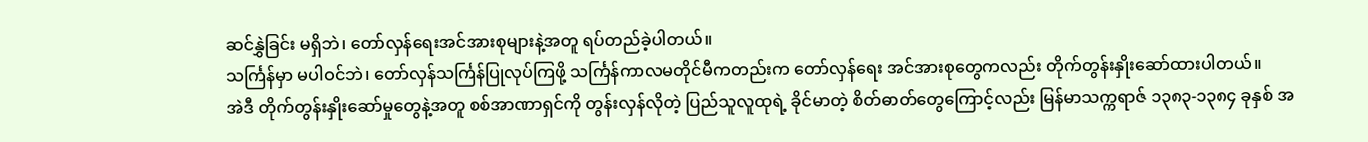ဆင်နွှဲခြင်း မရှိဘဲ၊ တော်လှန်ရေးအင်အားစုများနဲ့အတူ ရပ်တည်ခဲ့ပါတယ်။
သင်္ကြန်မှာ မပါဝင်ဘဲ၊ တော်လှန်သင်္ကြန်ပြုလုပ်ကြဖို့ သင်္ကြန်ကာလမတိုင်မီကတည်းက တော်လှန်ရေး အင်အားစုတွေကလည်း တိုက်တွန်းနှိုးဆော်ထားပါတယ်။
အဲဒီ တိုက်တွန်းနှိုးဆော်မှုတွေနဲ့အတူ စစ်အာဏာရှင်ကို တွန်းလှန်လိုတဲ့ ပြည်သူလူထုရဲ့ ခိုင်မာတဲ့ စိတ်ဓာတ်တွေကြောင့်လည်း မြန်မာသက္ကရာဇ် ၁၃၈၃-၁၃၈၄ ခုနှစ် အ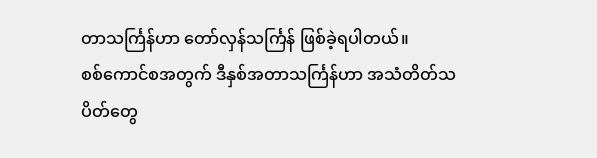တာသင်္ကြန်ဟာ တော်လှန်သင်္ကြန် ဖြစ်ခဲ့ရပါတယ်။
စစ်ကောင်စအတွက် ဒီနှစ်အတာသင်္ကြန်ဟာ အသံတိတ်သပိတ်တွေ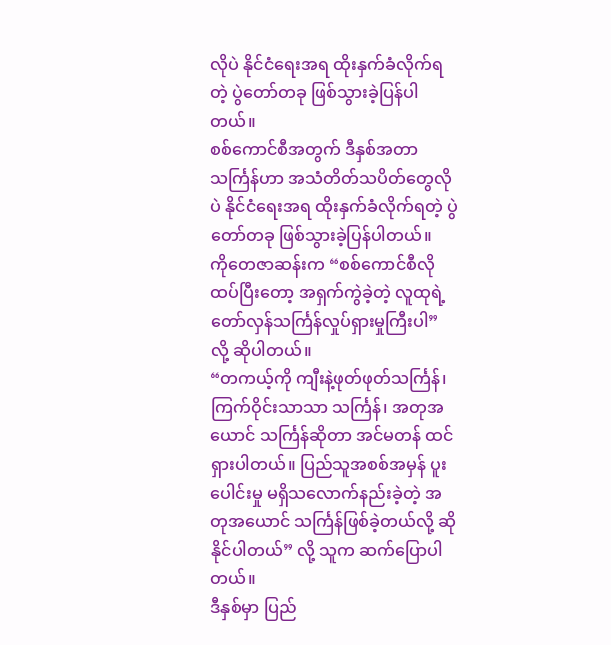လိုပဲ နိုင်ငံရေးအရ ထိုးနှက်ခံလိုက်ရတဲ့ ပွဲတော်တခု ဖြစ်သွားခဲ့ပြန်ပါတယ်။
စစ်ကောင်စီအတွက် ဒီနှစ်အတာသင်္ကြန်ဟာ အသံတိတ်သပိတ်တွေလိုပဲ နိုင်ငံရေးအရ ထိုးနှက်ခံလိုက်ရတဲ့ ပွဲတော်တခု ဖြစ်သွားခဲ့ပြန်ပါတယ်။
ကိုတေဇာဆန်းက “စစ်ကောင်စီလို ထပ်ပြီးတော့ အရှက်ကွဲခဲ့တဲ့ လူထုရဲ့တော်လှန်သင်္ကြန်လှုပ်ရှားမှုကြီးပါ” လို့ ဆိုပါတယ်။
“တကယ့်ကို ကျီးနဲ့ဖုတ်ဖုတ်သင်္ကြန်၊ ကြက်ဝိုင်းသာသာ သင်္ကြန်၊ အတုအယောင် သင်္ကြန်ဆိုတာ အင်မတန် ထင်ရှားပါတယ်။ ပြည်သူအစစ်အမှန် ပူးပေါင်းမှု မရှိသလောက်နည်းခဲ့တဲ့ အတုအယောင် သင်္ကြန်ဖြစ်ခဲ့တယ်လို့ ဆိုနိုင်ပါတယ်” လို့ သူက ဆက်ပြောပါတယ်။
ဒီနှစ်မှာ ပြည်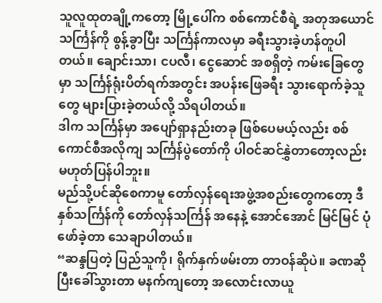သူလူထုတချို့ကတော့ မြို့ပေါ်က စစ်ကောင်စီရဲ့ အတုအယောင်သင်္ကြန်ကို စွန့်ခွာပြီး သင်္ကြန်ကာလမှာ ခရီးသွားခဲ့ဟန်တူပါတယ်။ ချောင်းသာ၊ ငပလီ၊ ငွေဆောင် အစရှိတဲ့ ကမ်းခြေတွေမှာ သင်္ကြန်ရုံးပိတ်ရက်အတွင်း အပန်းဖြေခရီး သွားရောက်ခဲ့သူတွေ များပြားခဲ့တယ်လို့ သိရပါတယ်။
ဒါက သင်္ကြန်မှာ အပျော်ရှာနည်းတခု ဖြစ်ပေမယ့်လည်း စစ်ကောင်စီအလိုကျ သင်္ကြန်ပွဲတော်ကို ပါဝင်ဆင်နွှဲတာတော့လည်း မဟုတ်ပြန်ပါဘူး။
မည်သို့ပင်ဆိုစေကာမူ တော်လှန်ရေးအဖွဲ့အစည်းတွေကတော့ ဒီနှစ်သင်္ကြန်ကို တော်လှန်သင်္ကြန် အနေနဲ့ အောင်အောင် မြင်မြင် ပုံဖော်ခဲ့တာ သေချာပါတယ်။
“ဆန္ဒပြတဲ့ ပြည်သူကို၊ ရိုက်နှက်ဖမ်းတာ တာဝန်ဆိုပဲ။ ခဏဆိုပြီးခေါ်သွားတာ မနက်ကျတော့ အလောင်းလာယူ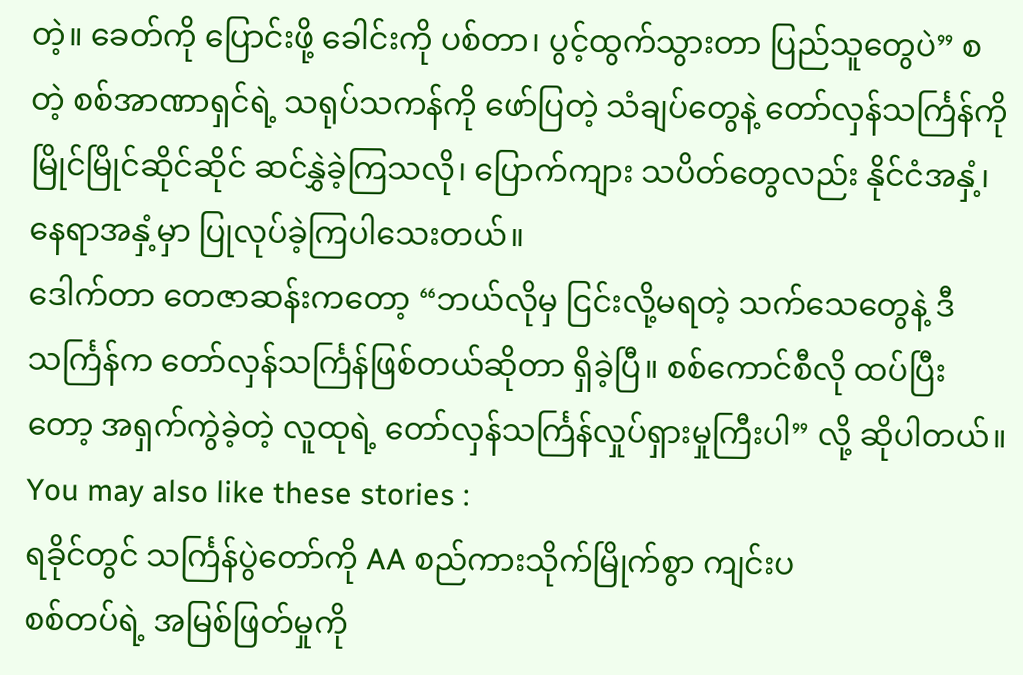တဲ့။ ခေတ်ကို ပြောင်းဖို့ ခေါင်းကို ပစ်တာ၊ ပွင့်ထွက်သွားတာ ပြည်သူတွေပဲ” စတဲ့ စစ်အာဏာရှင်ရဲ့ သရုပ်သကန်ကို ဖော်ပြတဲ့ သံချပ်တွေနဲ့ တော်လှန်သင်္ကြန်ကို မြိုင်မြိုင်ဆိုင်ဆိုင် ဆင်နွှဲခဲ့ကြသလို၊ ပြောက်ကျား သပိတ်တွေလည်း နိုင်ငံအနှံ့၊ နေရာအနှံ့မှာ ပြုလုပ်ခဲ့ကြပါသေးတယ်။
ဒေါက်တာ တေဇာဆန်းကတော့ “ဘယ်လိုမှ ငြင်းလို့မရတဲ့ သက်သေတွေနဲ့ ဒီသင်္ကြန်က တော်လှန်သင်္ကြန်ဖြစ်တယ်ဆိုတာ ရှိခဲ့ပြီ။ စစ်ကောင်စီလို ထပ်ပြီးတော့ အရှက်ကွဲခဲ့တဲ့ လူထုရဲ့ တော်လှန်သင်္ကြန်လှုပ်ရှားမှုကြီးပါ” လို့ ဆိုပါတယ်။
You may also like these stories :
ရခိုင်တွင် သင်္ကြန်ပွဲတော်ကို AA စည်ကားသိုက်မြိုက်စွာ ကျင်းပ
စစ်တပ်ရဲ့ အမြစ်ဖြတ်မှုကို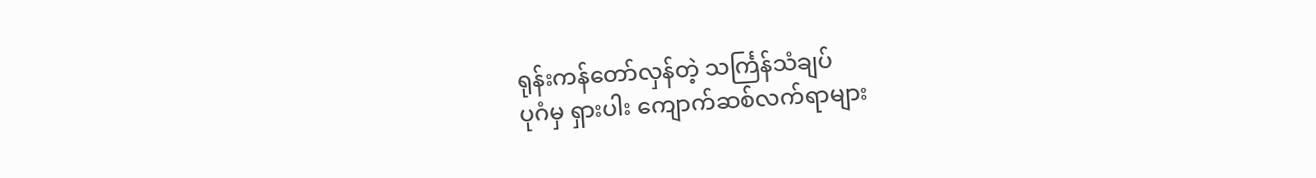ရုန်းကန်တော်လှန်တဲ့ သင်္ကြန်သံချပ်
ပုဂံမှ ရှားပါး ကျောက်ဆစ်လက်ရာများ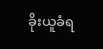ခိုးယူခံရ